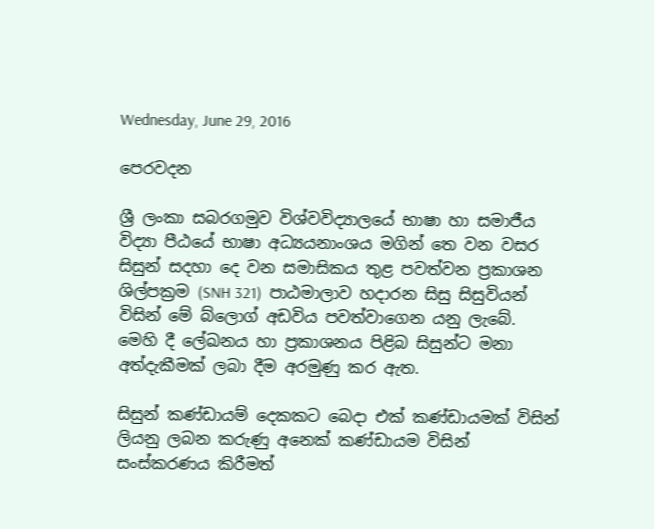Wednesday, June 29, 2016

පෙරවදන

ශ්‍රී ලංකා සබරගමුව විශ්වවිද්‍යාලයේ භාෂා හා සමාජීය විද්‍යා පීඨයේ භාෂා අධ්‍යයනාංශය මගින් තෙ වන වසර සිසුන් සදහා දෙ වන සමාසිකය තුළ පවත්වන ප්‍රකාශන ශිල්පක්‍රම (SNH 321)  පාඨමාලාව හදාරන සිසු සිසුවියන් විසින් මේ බ්ලොග් අඩවිය පවත්වාගෙන යනු ලැබේ. මෙහි දී ලේඛනය හා ප්‍රකාශනය පිළිබ සිසුන්ට මනා අත්දැකීමක් ලබා දීම අරමුණු කර ඇත.

සිසුන් කණ්ඩායම් දෙකකට බෙදා එක් කණ්ඩායමක් විසින් ලියනු ලබන කරුණු අනෙක් කණ්ඩායම විසින් සංස්කරණය කිරීමත්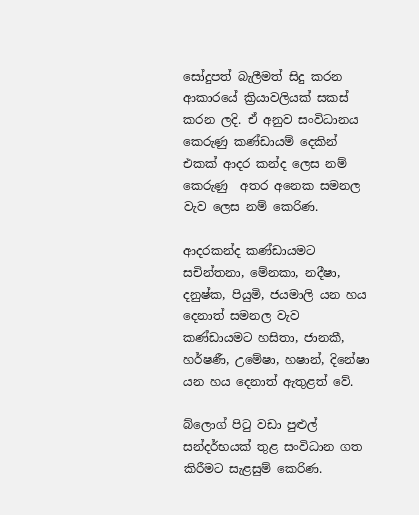සෝදුපත් බැලීමත් සිදු කරන ආකාරයේ ක්‍රියාවලියක් සකස් කරන ලදි. ඒ අනුව සංවිධානය කෙරුණු කණ්ඩායම් දෙකින් එකක් ආදර කන්ද ලෙස නම් කෙරුණු  අතර අනෙක සමනල වැව ලෙස නම් කෙරිණ.

ආදරකන්ද කණ්ඩායමට සචින්තනා, මේනකා, නදීෂා, දනුෂ්ක, පියුමි, ජයමාලි යන හය දෙනාත් සමනල වැව කණ්ඩායමට හසිතා, ජානකී, හර්ෂණී, උමේෂා, හෂාන්, දිනේෂා යන හය දෙනාත් ඇතුළත් වේ.

බ්ලොග් පිටු වඩා පුළුල් සන්දර්භයක් තුළ සංවිධාන ගත කිරීමට සැළසුම් කෙරිණ.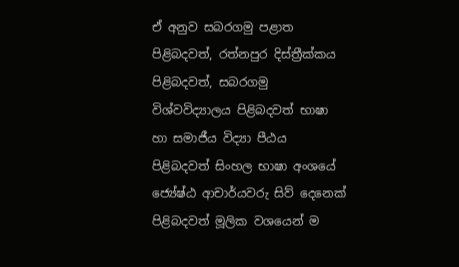ඒ අනුව සබරගමු පළාත පිළිබදවත්, රත්නපුර දිස්ත්‍රීක්කය පිළිබදවත්, සබරගමු විශ්වවිද්‍යාලය පිළිබදවත් භාෂා හා සමාජීය විද්‍යා පීඨය පිළිබදවත් සිංහල භාෂා අංශයේ ජ්‍යේෂ්ඨ ආචාර්යවරු සිව් දෙනෙක් පිළිබදවත් මූලික වශයෙන් ම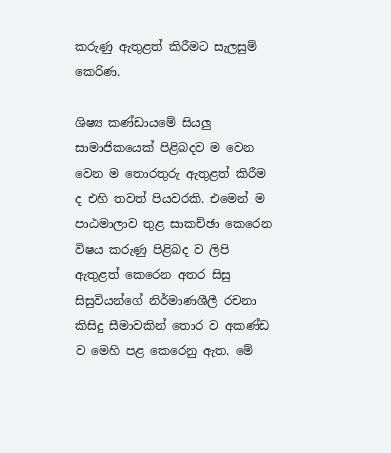කරුණු ඇතුළත් කිරීමට සැලසුම් කෙරිණ.

ශිෂ්‍ය කණ්ඩායමේ සියලු සාමාජිකයෙක් පිළිබදව ම වෙන වෙන ම තොරතුරු ඇතුළත් කිරීම ද එහි තවත් පියවරකි. එමෙන් ම පාඨමාලාව තුළ සාකච්ඡා කෙරෙන විෂය කරුණු පිළිබද ව ලිපි ඇතුළත් කෙරෙන අතර සිසු සිසුවියන්ගේ නිර්මාණශීලී රචනා කිසිදු සීමාවකින් තොර ව අකණ්ඩ ව මෙහි පළ කෙරෙනු ඇත. මේ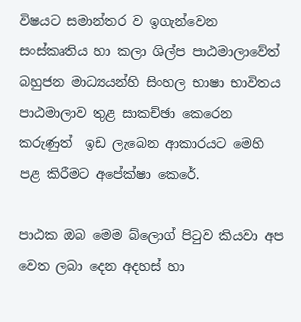විෂයට සමාන්තර ව ඉගැන්වෙන සංස්කෘතිය හා කලා ශිල්ප පාඨමාලාවේත් බහුජන මාධ්‍යයන්හි සිංහල භාෂා භාවිතය පාඨමාලාව තුළ සාකච්ඡා කෙරෙන කරුණුත්  ඉඩ ලැබෙන ආකාරයට මෙහි පළ කිරීමට අපේක්ෂා කෙරේ.

පාඨක ඔබ මෙම බ්ලොග් පිටුව කියවා අප වෙත ලබා දෙන අදහස් හා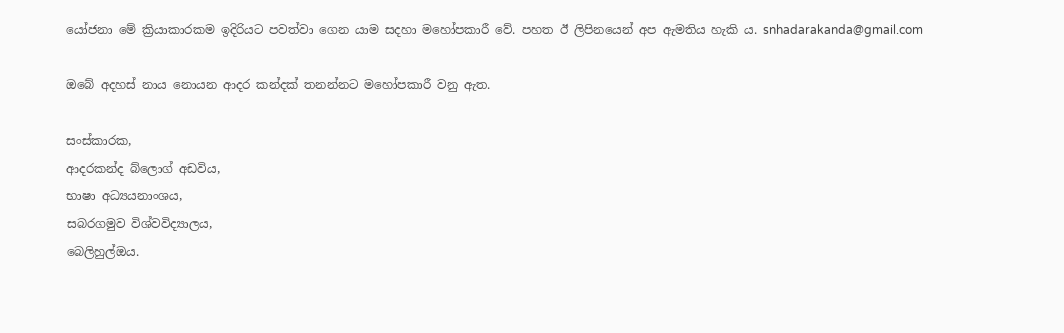යෝජනා මේ ක්‍රියාකාරකම ඉදිරියට පවත්වා ගෙන යාම සදහා මහෝපකාරී වේ. පහත ඊ ලිපිනයෙන් අප ඇමතිය හැකි ය. snhadarakanda@gmail.com

ඔබේ අදහස් නාය නොයන ආදර කන්දක් තනන්නට මහෝපකාරී වනු ඇත.

සංස්කාරක,
ආදරකන්ද බ්ලොග් අඩවිය,
භාෂා අධ්‍යයනාංශය,
සබරගමුව විශ්වවිද්‍යාලය,
බෙලිහුල්ඔය.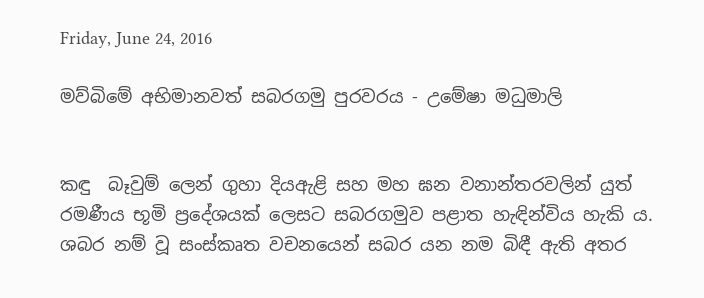Friday, June 24, 2016

මව්බිමේ අභිමානවත් සබරගමු පුරවරය - උමේෂා මධුමාලි


කඳු  බෑවුම් ලෙන් ගුහා දියඇළි සහ මහ ඝන වනාන්තරවලින් යුත් රමණීය භූමි ප්‍රදේශයක් ලෙසට සබරගමුව පළාත හැඳින්විය හැකි ය. ශබර නම් වූ සංස්කෘත වචනයෙන් සබර යන නම බිඳී ඇති අතර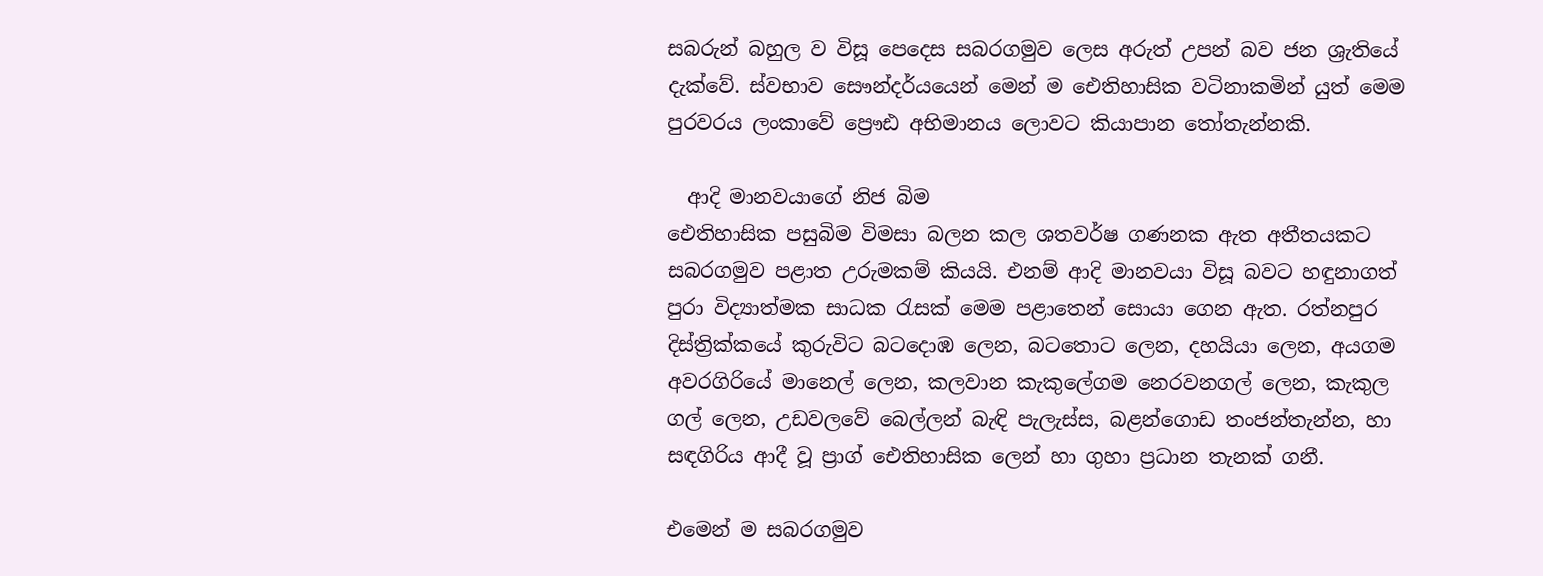සබරුන් බහුල ව විසූ පෙදෙස සබරගමුව ලෙස අරුත් උපන් බව ජන ශ්‍රැතියේ දැක්වේ. ස්වභාව සෞන්දර්යයෙන් මෙන් ම ඓතිහාසික වටිනාකමින් යුත් මෙම පුරවරය ලංකාවේ ප්‍රෞඪ අභිමානය ලොවට කියාපාන තෝතැන්නකි.

  ආදි මානවයාගේ නිජ බිම
ඓතිහාසික පසුබිම විමසා බලන කල ශතවර්ෂ ගණනක ඇත අතීතයකට සබරගමුව පළාත උරුමකම් කියයි. එනම් ආදි මානවයා විසූ බවට හඳුනාගත් පුරා විද්‍යාත්මක සාධක රැසක් මෙම පළාතෙන් සොයා ගෙන ඇත. රත්නපුර දිස්ත්‍රික්කයේ කුරුවිට බටදොඹ ලෙන, බටතොට ලෙන, දහයියා ලෙන, අයගම අවරගිරියේ මානෙල් ලෙන, කලවාන කැකුලේගම නෙරවනගල් ලෙන, කැකුල ගල් ලෙන, උඩවලවේ බෙල්ලන් බැඳි පැලැස්ස, බළන්ගොඩ තංජන්තැන්න, හා සඳගිරිය ආදී වූ ප්‍රාග් ඓතිහාසික ලෙන් හා ගුහා ප්‍රධාන තැනක් ගනී.

එමෙන් ම සබරගමුව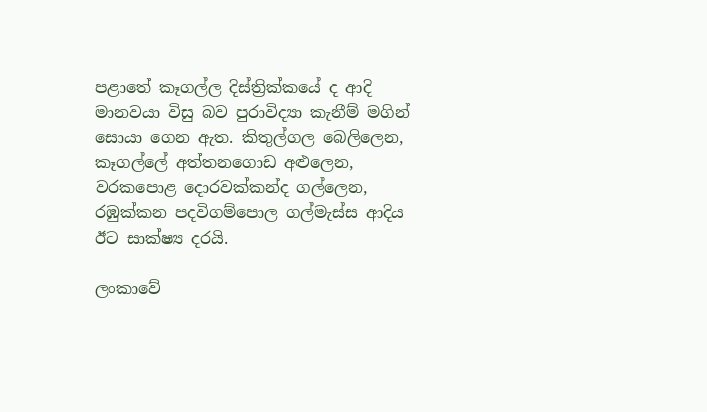පළාතේ කෑගල්ල දිස්ත්‍රික්කයේ ද ආදි මානවයා විසු බව පුරාවිද්‍යා කැනීම් මගින් සොයා ගෙන ඇත. කිතුල්ගල බෙලිලෙන, කෑගල්ලේ අත්තනගොඩ අළුලෙන, වරකපොළ දොරවක්කන්ද ගල්ලෙන, රඹුක්කන පදවිගම්පොල ගල්මැස්ස ආදිය ඊට සාක්ෂ්‍ය දරයි.

ලංකාවේ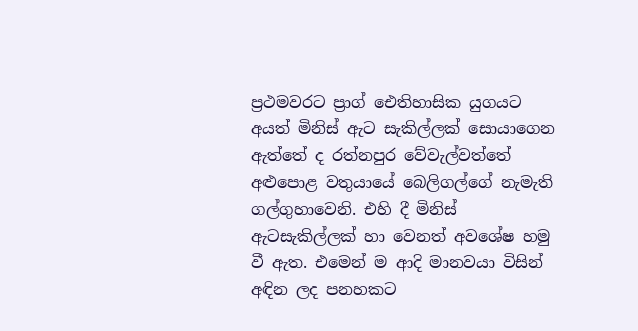ප්‍රථමවරට ප්‍රාග් ඓතිහාසික යුගයට අයත් මිනිස් ඇට සැකිල්ලක් සොයාගෙන ඇත්තේ ද රත්නපුර වේවැල්වත්තේ අළුපොළ වතුයායේ බෙලිගල්ගේ නැමැති ගල්ගුහාවෙනි. එහි දී මිනිස් ඇටසැකිල්ලක් හා වෙනත් අවශේෂ හමු වී ඇත. එමෙන් ම ආදි මානවයා විසින් අඳින ලද පනහකට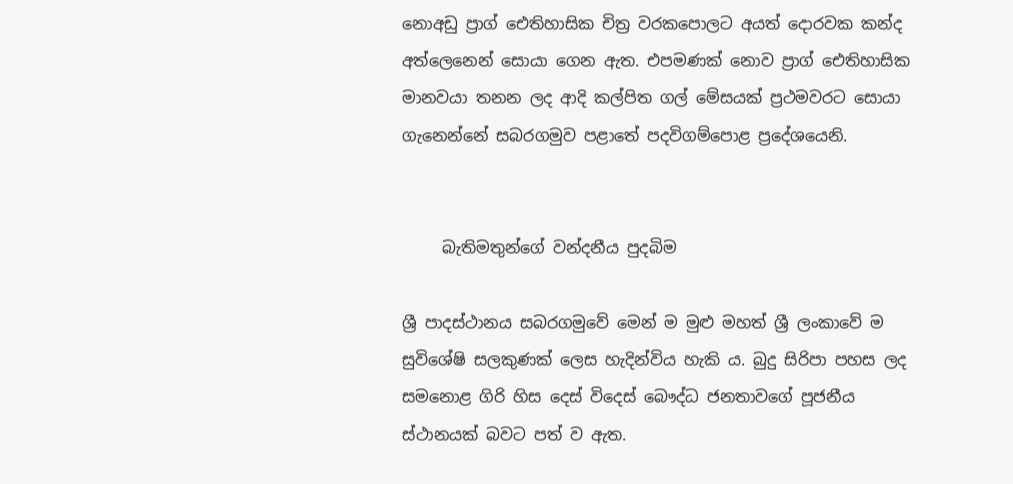නොඅඩු ප්‍රාග් ඓතිහාසික චිත්‍ර වරකපොලට අයත් දොරවක කන්ද අත්ලෙනෙන් සොයා ගෙන ඇත. එපමණක් නොව ප්‍රාග් ඓතිහාසික මානවයා තනන ලද ආදි කල්පිත ගල් මේසයක් ප්‍රථමවරට සොයා ගැනෙන්නේ සබරගමුව පළාතේ පදවිගම්පොළ ප්‍රදේශයෙනි.


     බැතිමතුන්ගේ වන්දනීය පුදබිම

ශ්‍රී පාදස්ථානය සබරගමුවේ මෙන් ම මුළු මහත් ශ්‍රී ලංකාවේ ම සුවිශේෂි සලකුණක් ලෙස හැදින්විය හැකි ය. බුදු සිරිපා පහස ලද සමනොළ ගිරි හිස දෙස් විදෙස් බෞද්ධ ජනතාවගේ පූජනීය ස්ථානයක් බවට පත් ව ඇත.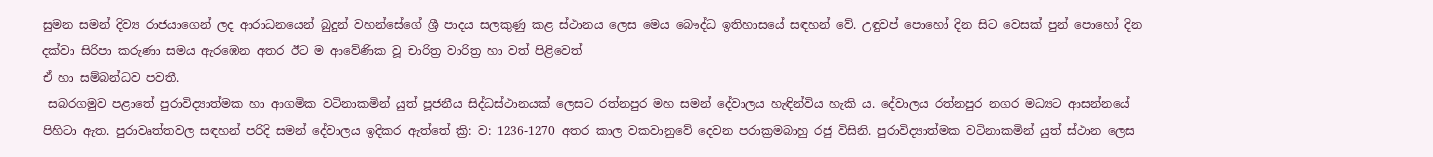සුමන සමන් දිව්‍ය රාජයාගෙන් ලද ආරාධන‍යෙන් බුදුන් වහන්සේගේ ශ්‍රී පාදය සලකුණු කළ ස්ථානය ලෙස මෙය බෞද්ධ ඉතිහාසයේ සඳහන් වේ. උඳුවප් පොහෝ දින සිට වෙසක් පුන් පොහෝ දින දක්වා සිරිපා කරුණා සමය ඇරඹෙන අතර ඊට ම ආවේණික වූ චාරිත්‍ර වාරිත්‍ර හා වත් පිළිවෙත්
ඒ හා සම්බන්ධව පවතී.
 සබරගමුව පළාතේ පුරාවිද්‍යාත්මක හා ආගමික වටිනාකමින් යුත් පූජනීය සිද්ධස්ථානයක් ලෙසට රත්නපුර මහ සමන් දේවාලය හැඳින්විය හැකි ය. දේවාලය රත්නපුර නගර මධ්‍යට ආසන්නයේ පිහිටා ඇත. පුරාවෘත්තවල සඳහන් පරිදි සමන් දේවාලය ඉදිකර ඇත්තේ ක්‍රි: ව: 1236-1270 අතර කාල වකවානුවේ දෙවන පරාක්‍රමබාහු රජු විසිනි. පුරාවිද්‍යාත්මක වටිනාකමින් යුත් ස්ථාන ලෙස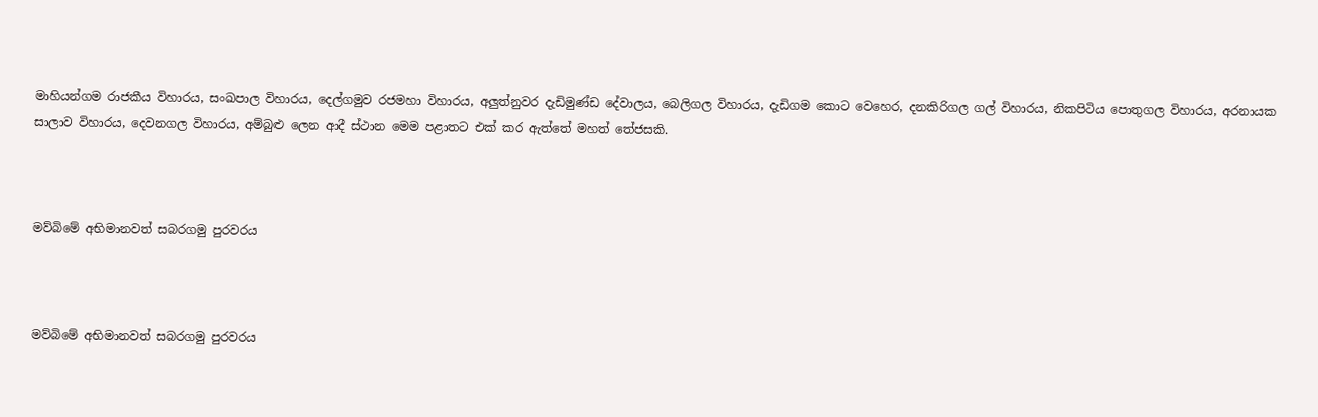මාහියන්ගම රාජකීය විහාරය, සංඛපාල විහාරය, දෙල්ගමුව රජමහා විහාරය, අලුත්නුවර දැඩිමුණ්ඩ දේවාලය, බෙලිගල විහාරය, දැඩිගම කොට වෙහෙර, දනකිරිගල ගල් විහාරය, නිකපිටිය පොතුගල විහාරය, අරනායක සාලාව විහාරය, දෙවනගල විහාරය, අම්බුළු ලෙන ආදී ස්ථාන මෙම පළාතට එක් කර ඇත්තේ මහත් තේජසකි.



මව්බිමේ අභිමානවත් සබරගමු පුරවරය



මව්බිමේ අභිමානවත් සබරගමු පුරවරය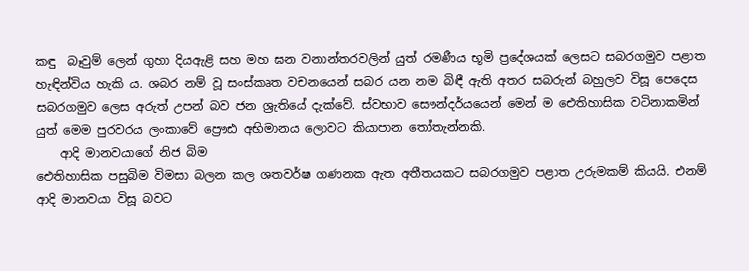කඳු  බෑවුම් ලෙන් ගුහා දියඇළි සහ මහ ඝන වනාන්තරවලින් යුත් රමණීය භූමි ප්‍රදේශයක් ලෙසට සබරගමුව පළාත හැඳින්විය හැකි ය. ශබර නම් වූ සංස්කෘත වචනයෙන් සබර යන නම බිඳී ඇති අතර සබරුන් බහුලව විසූ පෙදෙස සබරගමුව ලෙස අරුත් උපන් බව ජන ශ්‍රැතියේ දැක්වේ. ස්වභාව සෞන්දර්යයෙන් මෙන් ම ඓතිහාසික වටිනාකමින් යුත් මෙම පුරවරය ලංකාවේ ප්‍රෞඪ අභිමානය ලොවට කියාපාන තෝතැන්නකි.
    ආදි මානවයාගේ නිජ බිම
ඓතිහාසික පසුබිම විමසා බලන කල ශතවර්ෂ ගණනක ඇත අතීතයකට සබරගමුව පළාත උරුමකම් කියයි. එනම් ආදි මානවයා විසූ බවට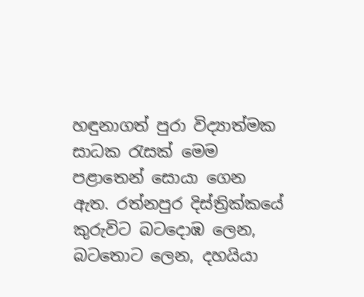හඳුනාගත් පුරා විද්‍යාත්මක සාධක රැසක් මෙම පළාතෙන් සොයා ගෙන ඇත. රත්නපුර දිස්ත්‍රික්කයේ කුරුවිට බටදොඹ ලෙන, බටතොට ලෙන, දහයියා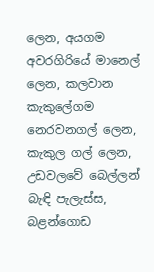ලෙන, අයගම අවරගිරියේ මානෙල් ලෙන, කලවාන කැකුලේගම නෙරවනගල් ලෙන, කැකුල ගල් ලෙන, උඩවලවේ බෙල්ලන් බැඳි පැලැස්ස, බළන්ගොඩ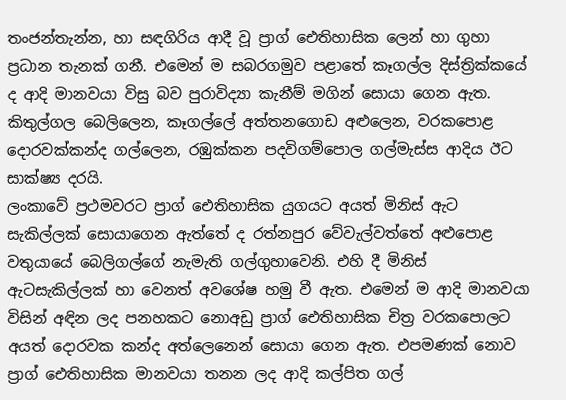තංජන්තැන්න, හා සඳගිරිය ආදී වූ ප්‍රාග් ඓතිහාසික ලෙන් හා ගුහා ප්‍රධාන තැනක් ගනී. එමෙන් ම සබරගමුව පළාතේ කෑගල්ල දිස්ත්‍රික්කයේ ද ආදි මානවයා විසු බව පුරාවිද්‍යා කැනීම් මගින් සොයා ගෙන ඇත. කිතුල්ගල බෙලිලෙන, කෑගල්ලේ අත්තනගොඩ අළුලෙන, වරකපොළ දොරවක්කන්ද ගල්ලෙන, රඹුක්කන පදවිගම්පොල ගල්මැස්ස ආදිය ඊට සාක්ෂ්‍ය දරයි.
ලංකාවේ ප්‍රථමවරට ප්‍රාග් ඓතිහාසික යුගයට අයත් මිනිස් ඇට සැකිල්ලක් සොයාගෙන ඇත්තේ ද රත්නපුර වේවැල්වත්තේ අළුපොළ වතුයායේ බෙලිගල්ගේ නැමැති ගල්ගුහාවෙනි. එහි දී මිනිස් ඇටසැකිල්ලක් හා වෙනත් අවශේෂ හමු වී ඇත. එමෙන් ම ආදි මානවයා විසින් අඳින ලද පනහකට නොඅඩු ප්‍රාග් ඓතිහාසික චිත්‍ර වරකපොලට අයත් දොරවක කන්ද අත්ලෙනෙන් සොයා ගෙන ඇත. එපමණක් නොව ප්‍රාග් ඓතිහාසික මානවයා තනන ලද ආදි කල්පිත ගල්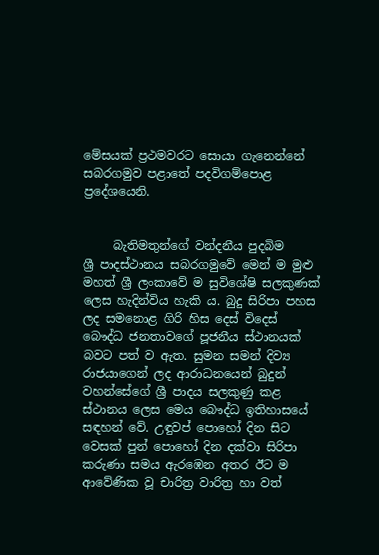මේසයක් ප්‍රථමවරට සොයා ගැනෙන්නේ සබරගමුව පළාතේ පදවිගම්පොළ ප්‍රදේශයෙනි.


     බැතිමතුන්ගේ වන්දනීය පුදබිම
ශ්‍රී පාදස්ථානය සබරගමුවේ මෙන් ම මුළු මහත් ශ්‍රී ලංකාවේ ම සුවිශේෂි සලකුණක් ලෙස හැදින්විය හැකි ය. බුදු සිරිපා පහස ලද සමනොළ ගිරි හිස දෙස් විදෙස් බෞද්ධ ජනතාවගේ පූජනීය ස්ථානයක් බවට පත් ව ඇත. සුමන සමන් දිව්‍ය රාජයාගෙන් ලද ආරාධන‍යෙන් බුදුන් වහන්සේගේ ශ්‍රී පාදය සලකුණු කළ ස්ථානය ලෙස මෙය බෞද්ධ ඉතිහාසයේ සඳහන් වේ. උඳුවප් පොහෝ දින සිට වෙසක් පුන් පොහෝ දින දක්වා සිරිපා කරුණා සමය ඇරඹෙන අතර ඊට ම ආවේණික වූ චාරිත්‍ර වාරිත්‍ර හා වත්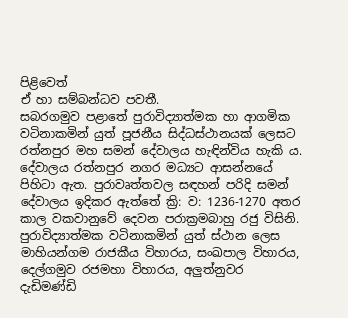පිළිවෙත්
ඒ හා සම්බන්ධව පවතී.
සබරගමුව පළාතේ පුරාවිද්‍යාත්මක හා ආගමික වටිනාකමින් යුත් පූජනීය සිද්ධස්ථානයක් ලෙසට රත්නපුර මහ සමන් දේවාලය හැඳින්විය හැකි ය. දේවාලය රත්නපුර නගර මධ්‍යට ආසන්නයේ පිහිටා ඇත. පුරාවෘත්තවල සඳහන් පරිදි සමන් දේවාලය ඉදිකර ඇත්තේ ක්‍රි: ව: 1236-1270 අතර කාල වකවානුවේ දෙවන පරාක්‍රමබාහු රජු විසිනි. පුරාවිද්‍යාත්මක වටිනාකමින් යුත් ස්ථාන ලෙස මාහියන්ගම රාජකීය විහාරය, සංඛපාල විහාරය, දෙල්ගමුව රජමහා විහාරය, අලුත්නුවර දැඩිමණ්ඩි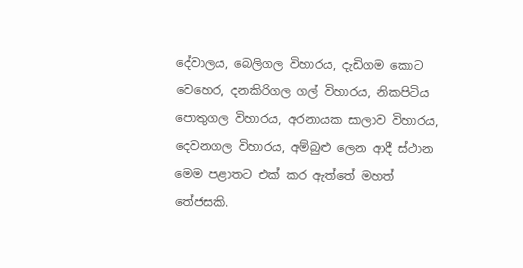දේවාලය, බෙලිගල විහාරය, දැඩිගම කොට වෙහෙර, දනකිරිගල ගල් විහාරය, නිකපිටිය පොතුගල විහාරය, අරනායක සාලාව විහාරය, දෙවනගල විහාරය, අම්බුළු ලෙන ආදී ස්ථාන මෙම පළාතට එක් කර ඇත්තේ මහත් තේජසකි.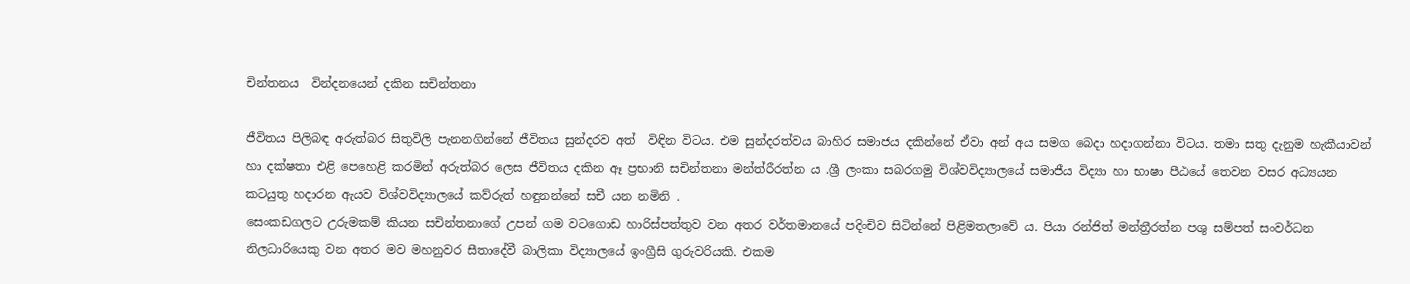චින්තනය  වින්දනයෙන් දකින සචින්තනා

ජීවිතය පිලිබඳ අරුත්බර සිතුවිලි පැනනගින්නේ ජීවිතය සුන්දරව අත්  විඳින විටය. එම සුන්දරත්වය බාහිර සමාජය දකින්නේ ඒවා අන් අය සමග බෙදා හදාගන්නා විටය. තමා සතු දැනුම හැකීයාවන් හා දක්ෂතා එළි පෙහෙළි කරමින් අරුත්බර ලෙස ජීවිතය දකින ඈ ප්‍රභානි සචින්තනා මන්ත්රීරත්න ය .ශ්‍රී ලංකා සබරගමු විශ්වවිද්‍යාලයේ සමාජීය විද්‍යා හා භාෂා පීඨයේ තෙවන වසර අධ්‍යයන කටයුතු හදාරන ඇයව විශ්වවිද්‍යාලයේ කව්රුත් හඳුනන්නේ සචී යන නමිනි .
සෙංකඩගලට උරුමකම් කියන සචින්තනාගේ උපන් ගම වටගොඩ හාරිස්පත්තුව වන අතර වර්තමානයේ පදිංචිව සිටින්නේ පිළිමතලාවේ ය. පියා රන්ජිත් මන්ත්‍රීරත්න පශු සම්පත් සංවර්ධන නිලධාරියෙකු වන අතර මව මහනුවර සීතාදේවී බාලිකා විද්‍යාලයේ ඉංග්‍රීසි ගුරුවරියකි. එකම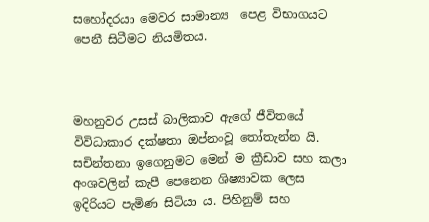සහෝදරයා මෙවර සාමාන්‍ය  පෙළ විභාගයට පෙනී සිටීමට නියමිතය.



මහනුවර උසස් බාලිකාව ඇගේ ජීවිතයේ විවිධාකාර දක්ෂතා ඔප්නංවූ තෝතැන්න යි. සචින්තනා ඉගෙනුමට මෙන් ම ක්‍රීඩාව සහ කලා අංශවලින් කැපී පෙනෙන ශිෂ්‍යාවක ලෙස ඉදිරියට පැමිණ සිටියා ය. පිහිනුම් සහ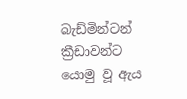බැඩ්මින්ටන් ක්‍රීඩාවන්ට යොමු වූ ඇය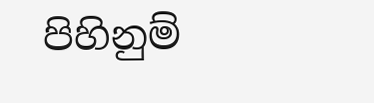පිහිනුම්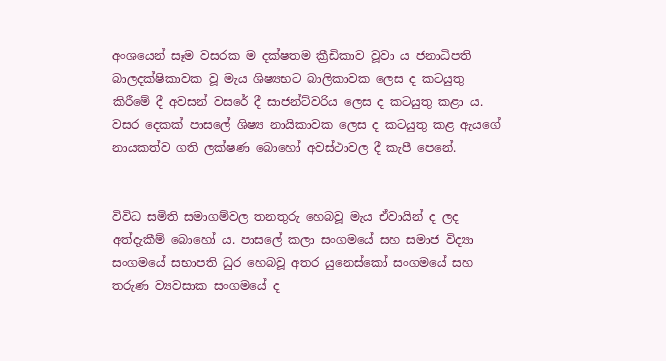අංශයෙන් සෑම වසරක ම දක්ෂතම ක්‍රීඩිකාව වූවා ය ජනාධිපති බාලදක්ෂිකාවක වූ මැය ශිෂ්‍යභට බාලිකාවක ලෙස ද කටයුතු කිරීමේ දී අවසන් වසරේ දී සාජන්ට්වරිය ලෙස ද කටයුතු කළා ය. වසර දෙකක් පාසලේ ශිෂ්‍ය නායිකාවක ලෙස ද කටයුතු කළ ඇයගේ නායකත්ව ගති ලක්ෂණ බොහෝ අවස්ථාවල දී කැපී පෙනේ.


විවිධ සමිති සමාගම්වල තනතුරු හෙබවූ මැය ඒවායින් ද ලද අත්දැකීම් බොහෝ ය. පාසලේ කලා සංගමයේ සහ සමාජ විද්‍යා සංගමයේ සභාපති ධුර හෙබවූ අතර යුනෙස්කෝ සංගමයේ සහ තරුණ ව්‍යවසාක සංගමයේ ද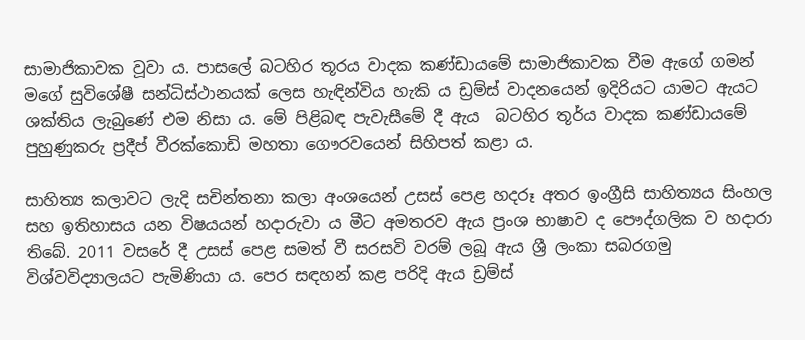සාමාජිකාවක වූවා ය. පාසලේ බටහිර තූරය වාදක කණ්ඩායමේ සාමාජිකාවක වීම ඇගේ ගමන් මගේ සුවිශේෂී සන්ධිස්ථානයක් ලෙස හැඳින්විය හැකි ය ඩ්‍රම්ස් වාදනයෙන් ඉදිරියට යාමට ඇයට ශක්තිය ලැබුණේ එම නිසා ය. මේ පිළිබඳ පැවැසීමේ දී ඇය  බටහිර තූර්ය වාදක කණ්ඩායමේ පුහුණුකරු ප්‍රදීප් වීරක්කොඩි මහතා ගෞරවයෙන් සිහිපත් කළා ය.

සාහිත්‍ය කලාවට ලැදි සචින්තනා කලා අංශයෙන් උසස් පෙළ හදරූ අතර ඉංග්‍රීසි සාහිත්‍යය සිංහල සහ ඉතිහාසය යන විෂයයන් හදාරුවා ය මීට අමතරව ඇය ප්‍රංශ භාෂාව ද පෞද්ගලික ව හදාරා තිබේ. 2011 වසරේ දී උසස් පෙළ සමත් වී සරසවි වරම් ලබූ ඇය ශ්‍රී ලංකා සබරගමු විශ්වවිද්‍යාලයට පැමිණියා ය. පෙර සඳහන් කළ පරිදි ඇය ඩ්‍රම්ස්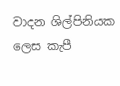වාදන ශිල්පිනියක ලෙස කැපී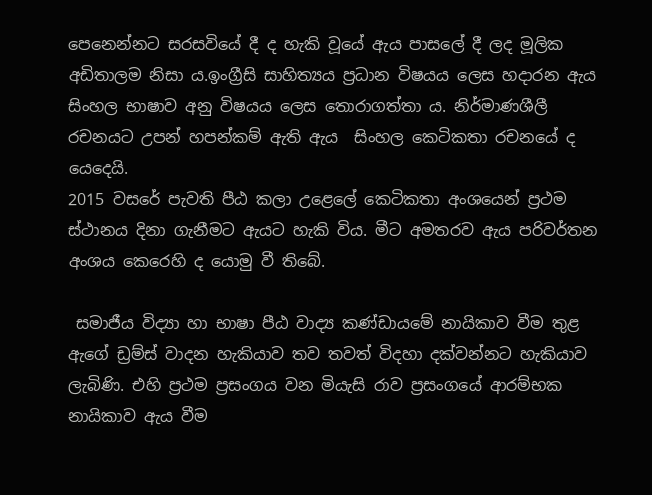පෙනෙන්නට සරසවියේ දී ද හැකි වූයේ ඇය පාසලේ දී ලද මූලික අඩිතාලම නිසා ය.ඉංග්‍රීසි සාහිත්‍යය ප්‍රධාන විෂයය ලෙස හදාරන ඇය සිංහල භාෂාව අනු විෂයය ලෙස තොරාගත්තා ය. නිර්මාණශීලී රචනයට උපන් හපන්කම් ඇති ඇය  සිංහල කෙටිකතා රචනයේ ද යෙදෙයි.
2015 වසරේ පැවති පීඨ කලා උළෙලේ කෙටිකතා අංශයෙන් ප්‍රථම ස්ථානය දිනා ගැනීමට ඇයට හැකි විය. මීට අමතරව ඇය පරිවර්තන අංශය කෙරෙහි ද යොමු වී තිබේ.

 සමාජීය විද්‍යා හා භාෂා පීඨ වාද්‍ය කණ්ඩායමේ නායිකාව වීම තුළ ඇගේ ඩ්‍රම්ස් වාදන හැකියාව තව තවත් විදහා දක්වන්නට හැකියාව ලැබිණි. එහි ප්‍රථම ප්‍රසංගය වන මියැසි රාව ප්‍රසංගයේ ආරම්භක නායිකාව ඇය වීම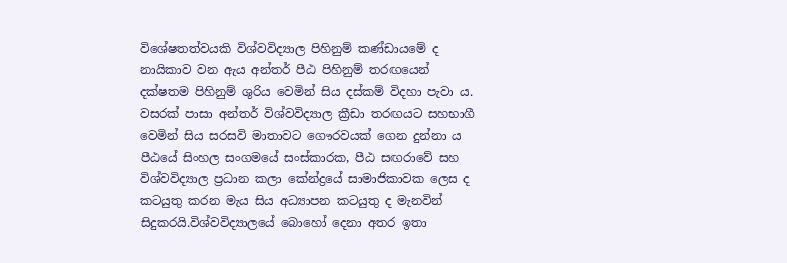විශේෂතත්වයකි විශ්වවිද්‍යාල පිහිනුම් කණ්ඩායමේ ද නායිකාව වන ඇය අන්තර් පීඨ පිහිනුම් තරඟයෙන් දක්ෂතම පිහිනුම් ශුරිය වෙමින් සිය දස්කම් විදහා පැවා ය. වසරක් පාසා අන්තර් විශ්වවිද්‍යාල ක්‍රීඩා තරඟයට සහභාගී වෙමින් සිය සරසවි මාතාවට ගෞරවයක් ගෙන දුන්නා ය පීඨයේ සිංහල සංගමයේ සංස්කාරක, පීඨ සඟරාවේ සහ විශ්වවිද්‍යාල ප්‍රධාන කලා කේන්ද්‍රයේ සාමාජිකාවක ලෙස ද කටයුතු කරන මැය සිය අධ්‍යාපන කටයුතු ද මැනවින් සිදුකරයි.විශ්වවිද්‍යාලයේ බොහෝ දෙනා අතර ඉතා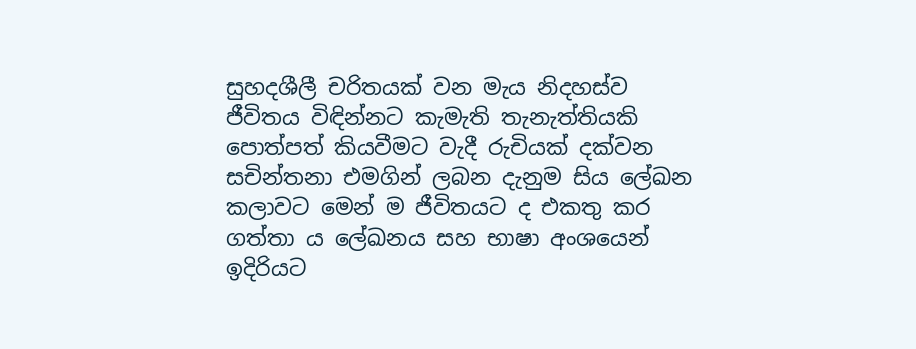සුහදශීලී චරිතයක් වන මැය නිදහස්ව ජීවිතය විඳින්නට කැමැති තැනැත්තියකි පොත්පත් කියවීමට වැදී රුචියක් දක්වන සචින්තනා එමගින් ලබන දැනුම සිය ලේඛන  කලාවට මෙන් ම ජීවිතයට ද එකතු කර ගත්තා ය ලේඛනය සහ භාෂා අංශයෙන් ඉදිරියට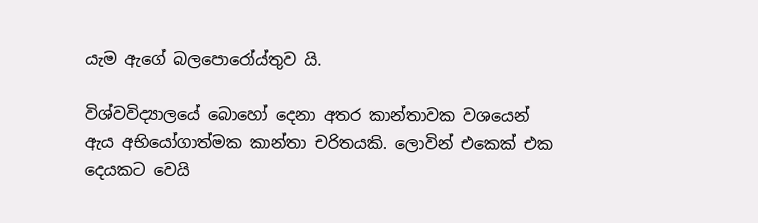යැම ඇගේ බලපොරෝය්තුව යි.

විශ්වවිද්‍යාලයේ බොහෝ දෙනා අතර කාන්තාවක වශයෙන් ඇය අභියෝගාත්මක කාන්තා චරිතයකි. ලොවින් එකෙක් එක දෙයකට වෙයි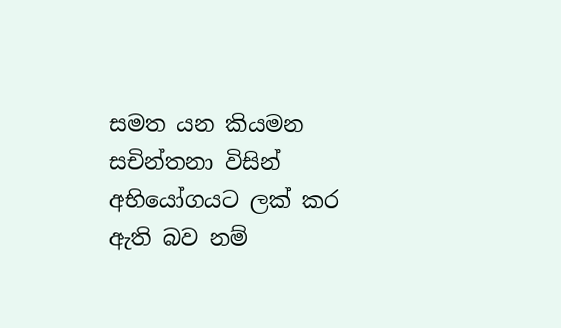සමත යන කියමන සචින්තනා විසින් අභියෝගයට ලක් කර ඇති බව නම්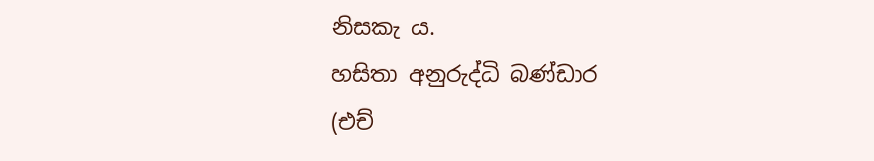නිසකැ ය.
හසිතා අනුරුද්ධි බණ්ඩාර
(එච්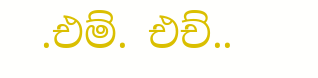.එම්. එච්..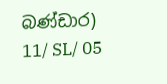බණ්ඩාර)
11/ SL/ 05